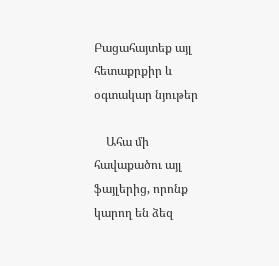Բացահայտեք այլ հետաքրքիր և օգտակար նյութեր

    Ահա մի հավաքածու այլ ֆայլերից, որոնք կարող են ձեզ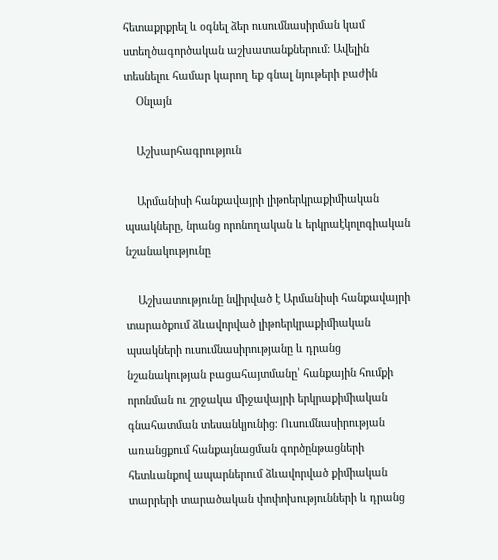հետաքրքրել և օգնել ձեր ուսումնասիրման կամ ստեղծագործական աշխատանքներում: Ավելին տեսնելու համար կարող եք գնալ նյութերի բաժին
    Օնլայն

    Աշխարհագրություն

    Արմանիսի հանքավայրի լիթոերկրաքիմիական պսակները, նրանց որոնողական և երկրաէկոլոգիական նշանակությունը

    Աշխատությունը նվիրված է Արմանիսի հանքավայրի տարածքում ձևավորված լիթոերկրաքիմիական պսակների ուսումնասիրությանը և դրանց նշանակության բացահայտմանը՝ հանքային հումքի որոնման ու շրջակա միջավայրի երկրաքիմիական գնահատման տեսանկյունից։ Ուսումնասիրության առանցքում հանքայնացման գործընթացների հետևանքով ապարներում ձևավորված քիմիական տարրերի տարածական փոփոխությունների և դրանց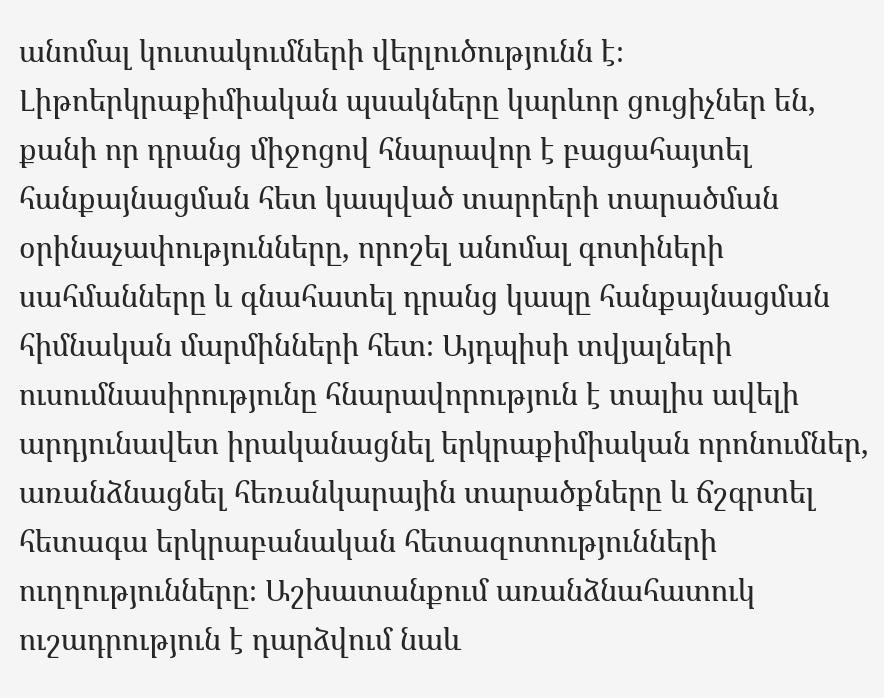անոմալ կուտակումների վերլուծությունն է։ Լիթոերկրաքիմիական պսակները կարևոր ցուցիչներ են, քանի որ դրանց միջոցով հնարավոր է բացահայտել հանքայնացման հետ կապված տարրերի տարածման օրինաչափությունները, որոշել անոմալ գոտիների սահմանները և գնահատել դրանց կապը հանքայնացման հիմնական մարմինների հետ։ Այդպիսի տվյալների ուսումնասիրությունը հնարավորություն է տալիս ավելի արդյունավետ իրականացնել երկրաքիմիական որոնումներ, առանձնացնել հեռանկարային տարածքները և ճշգրտել հետագա երկրաբանական հետազոտությունների ուղղությունները։ Աշխատանքում առանձնահատուկ ուշադրություն է դարձվում նաև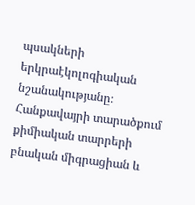պսակների երկրաէկոլոգիական նշանակությանը։ Հանքավայրի տարածքում քիմիական տարրերի բնական միգրացիան և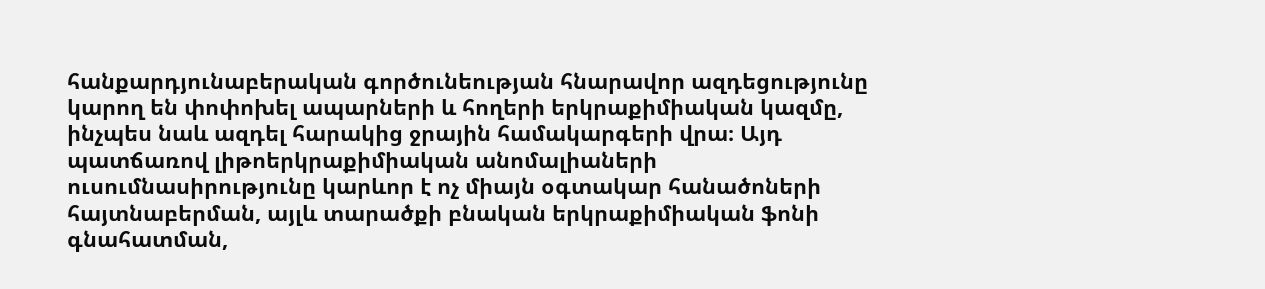հանքարդյունաբերական գործունեության հնարավոր ազդեցությունը կարող են փոփոխել ապարների և հողերի երկրաքիմիական կազմը, ինչպես նաև ազդել հարակից ջրային համակարգերի վրա։ Այդ պատճառով լիթոերկրաքիմիական անոմալիաների ուսումնասիրությունը կարևոր է ոչ միայն օգտակար հանածոների հայտնաբերման, այլև տարածքի բնական երկրաքիմիական ֆոնի գնահատման,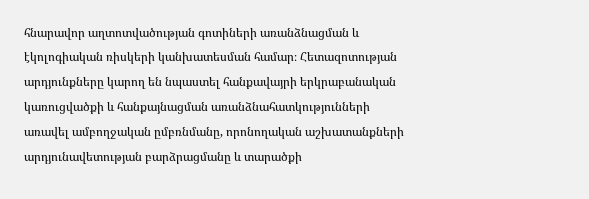հնարավոր աղտոտվածության գոտիների առանձնացման և էկոլոգիական ռիսկերի կանխատեսման համար։ Հետազոտության արդյունքները կարող են նպաստել հանքավայրի երկրաբանական կառուցվածքի և հանքայնացման առանձնահատկությունների առավել ամբողջական ըմբռնմանը, որոնողական աշխատանքների արդյունավետության բարձրացմանը և տարածքի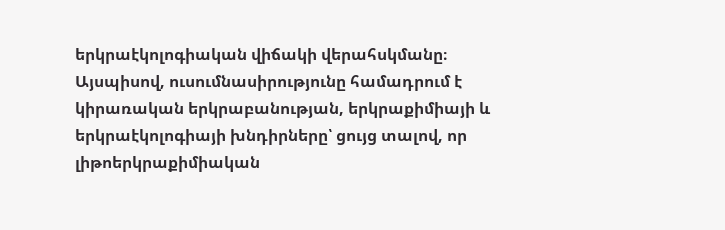երկրաէկոլոգիական վիճակի վերահսկմանը։ Այսպիսով, ուսումնասիրությունը համադրում է կիրառական երկրաբանության, երկրաքիմիայի և երկրաէկոլոգիայի խնդիրները՝ ցույց տալով, որ լիթոերկրաքիմիական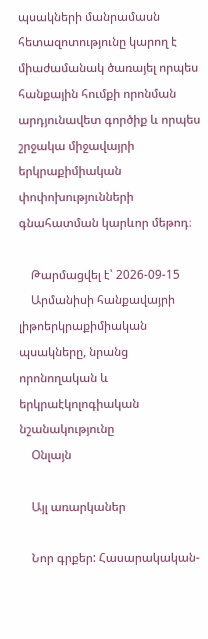պսակների մանրամասն հետազոտությունը կարող է միաժամանակ ծառայել որպես հանքային հումքի որոնման արդյունավետ գործիք և որպես շրջակա միջավայրի երկրաքիմիական փոփոխությունների գնահատման կարևոր մեթոդ։

    Թարմացվել է՝ 2026-09-15
    Արմանիսի հանքավայրի լիթոերկրաքիմիական պսակները, նրանց որոնողական և երկրաէկոլոգիական նշանակությունը
    Օնլայն

    Այլ առարկաներ

    Նոր գրքեր: Հասարակական-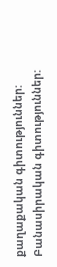քաղաքական գիտություններ: Բանասիրական գիտություններ: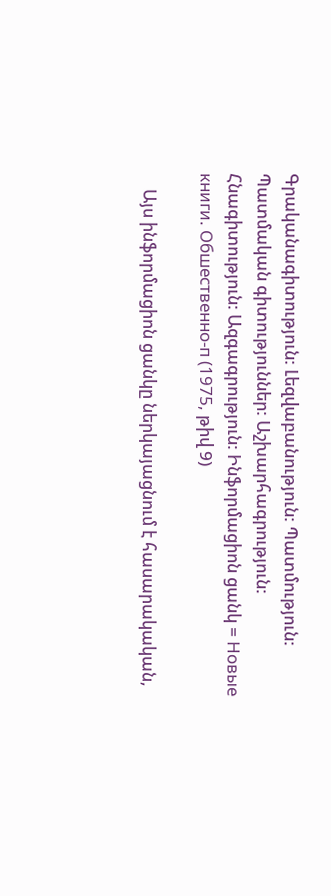Գրականագիտություն: Լեզվաբանություն: Պատմություն: Պատմական գիտություններ: Աշխարհագրություն: Հնագիտություն: Ազգագրություն: Ինֆորմացիոն ցանկ = Новые книги. Обшественно-п (1975, թիվ 9)

    Այս ինֆորմացիոն ցանկը ներկայացնում է հասարակական,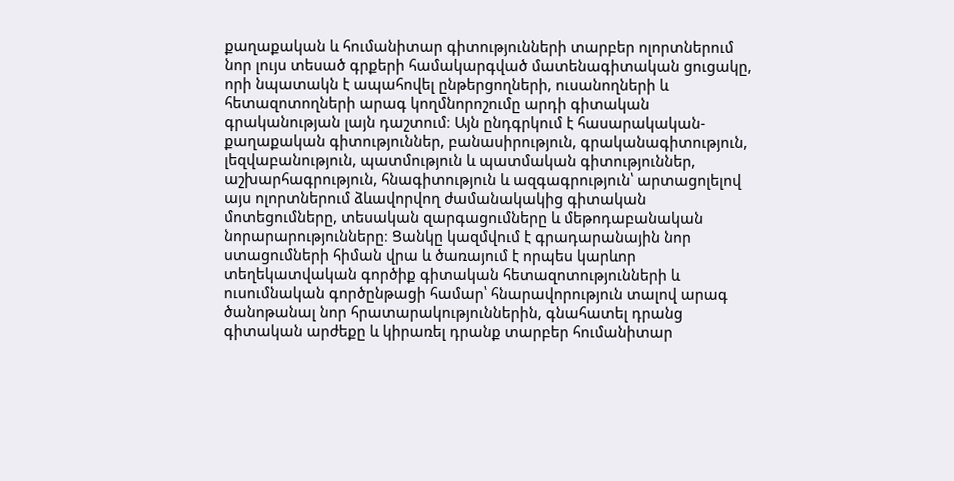քաղաքական և հումանիտար գիտությունների տարբեր ոլորտներում նոր լույս տեսած գրքերի համակարգված մատենագիտական ցուցակը, որի նպատակն է ապահովել ընթերցողների, ուսանողների և հետազոտողների արագ կողմնորոշումը արդի գիտական գրականության լայն դաշտում։ Այն ընդգրկում է հասարակական-քաղաքական գիտություններ, բանասիրություն, գրականագիտություն, լեզվաբանություն, պատմություն և պատմական գիտություններ, աշխարհագրություն, հնագիտություն և ազգագրություն՝ արտացոլելով այս ոլորտներում ձևավորվող ժամանակակից գիտական մոտեցումները, տեսական զարգացումները և մեթոդաբանական նորարարությունները։ Ցանկը կազմվում է գրադարանային նոր ստացումների հիման վրա և ծառայում է որպես կարևոր տեղեկատվական գործիք գիտական հետազոտությունների և ուսումնական գործընթացի համար՝ հնարավորություն տալով արագ ծանոթանալ նոր հրատարակություններին, գնահատել դրանց գիտական արժեքը և կիրառել դրանք տարբեր հումանիտար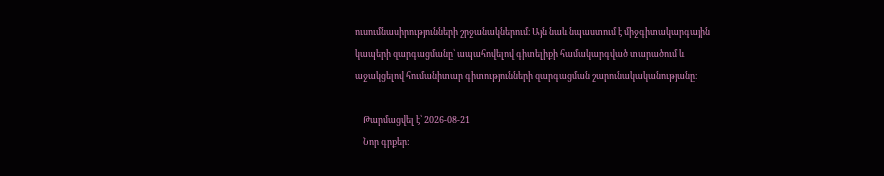ուսումնասիրությունների շրջանակներում։ Այն նաև նպաստում է միջգիտակարգային կապերի զարգացմանը՝ ապահովելով գիտելիքի համակարգված տարածում և աջակցելով հումանիտար գիտությունների զարգացման շարունակականությանը։

    Թարմացվել է՝ 2026-08-21
    Նոր գրքեր: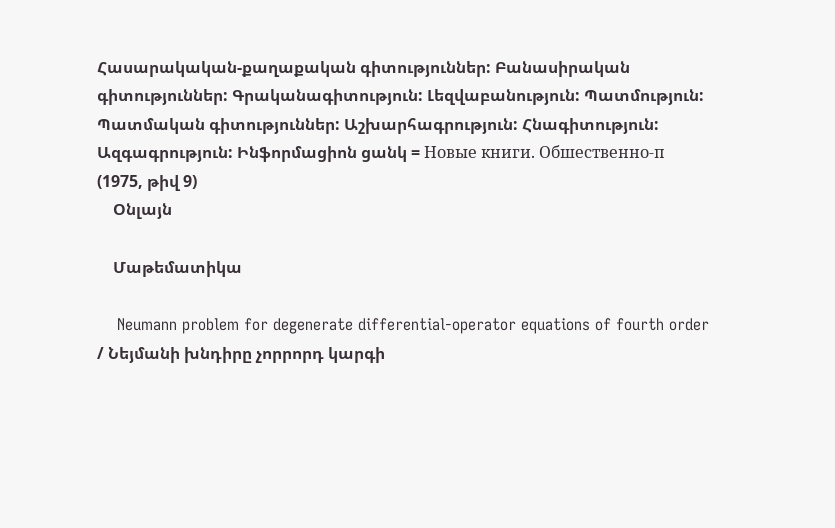Հասարակական-քաղաքական գիտություններ: Բանասիրական գիտություններ: Գրականագիտություն: Լեզվաբանություն: Պատմություն: Պատմական գիտություններ: Աշխարհագրություն: Հնագիտություն: Ազգագրություն: Ինֆորմացիոն ցանկ = Новые книги. Обшественно-п (1975, թիվ 9)
    Օնլայն

    Մաթեմատիկա

    Neumann problem for degenerate differential-operator equations of fourth order / Նեյմանի խնդիրը չորրորդ կարգի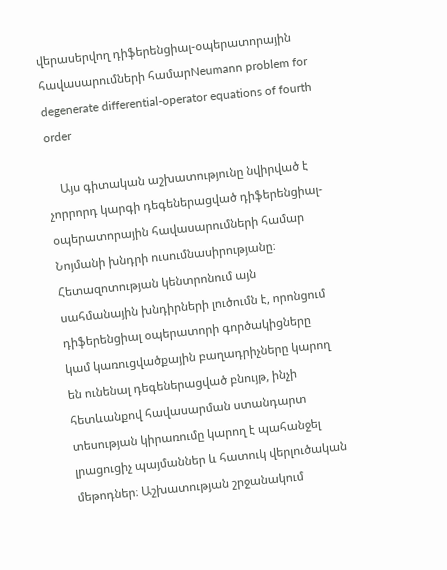վերասերվող դիֆերենցիալ-օպերատորային հավասարումների համարNeumann problem for degenerate differential-operator equations of fourth order

    Այս գիտական աշխատությունը նվիրված է չորրորդ կարգի դեգեներացված դիֆերենցիալ-օպերատորային հավասարումների համար Նոյմանի խնդրի ուսումնասիրությանը։ Հետազոտության կենտրոնում այն սահմանային խնդիրների լուծումն է, որոնցում դիֆերենցիալ օպերատորի գործակիցները կամ կառուցվածքային բաղադրիչները կարող են ունենալ դեգեներացված բնույթ, ինչի հետևանքով հավասարման ստանդարտ տեսության կիրառումը կարող է պահանջել լրացուցիչ պայմաններ և հատուկ վերլուծական մեթոդներ։ Աշխատության շրջանակում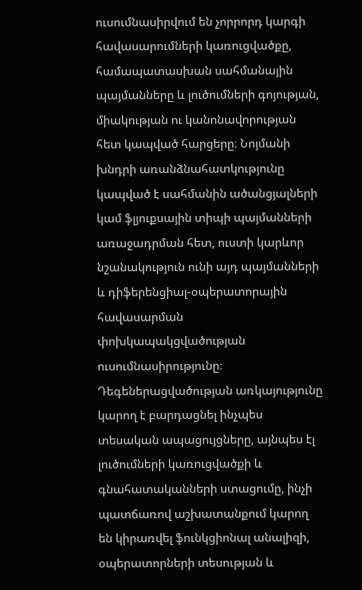ուսումնասիրվում են չորրորդ կարգի հավասարումների կառուցվածքը, համապատասխան սահմանային պայմանները և լուծումների գոյության, միակության ու կանոնավորության հետ կապված հարցերը։ Նոյմանի խնդրի առանձնահատկությունը կապված է սահմանին ածանցյալների կամ ֆլյուքսային տիպի պայմանների առաջադրման հետ, ուստի կարևոր նշանակություն ունի այդ պայմանների և դիֆերենցիալ-օպերատորային հավասարման փոխկապակցվածության ուսումնասիրությունը։ Դեգեներացվածության առկայությունը կարող է բարդացնել ինչպես տեսական ապացույցները, այնպես էլ լուծումների կառուցվածքի և գնահատականների ստացումը, ինչի պատճառով աշխատանքում կարող են կիրառվել ֆունկցիոնալ անալիզի, օպերատորների տեսության և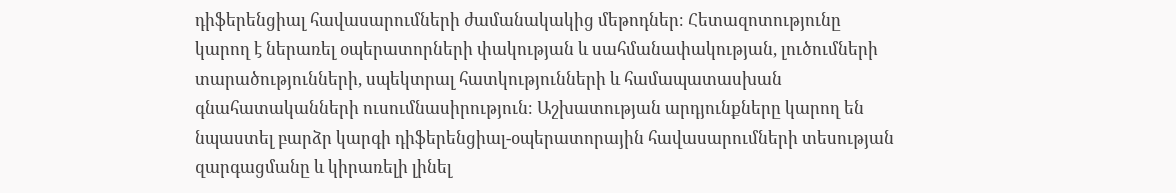դիֆերենցիալ հավասարումների ժամանակակից մեթոդներ։ Հետազոտությունը կարող է ներառել օպերատորների փակության և սահմանափակության, լուծումների տարածությունների, սպեկտրալ հատկությունների և համապատասխան գնահատականների ուսումնասիրություն։ Աշխատության արդյունքները կարող են նպաստել բարձր կարգի դիֆերենցիալ-օպերատորային հավասարումների տեսության զարգացմանը և կիրառելի լինել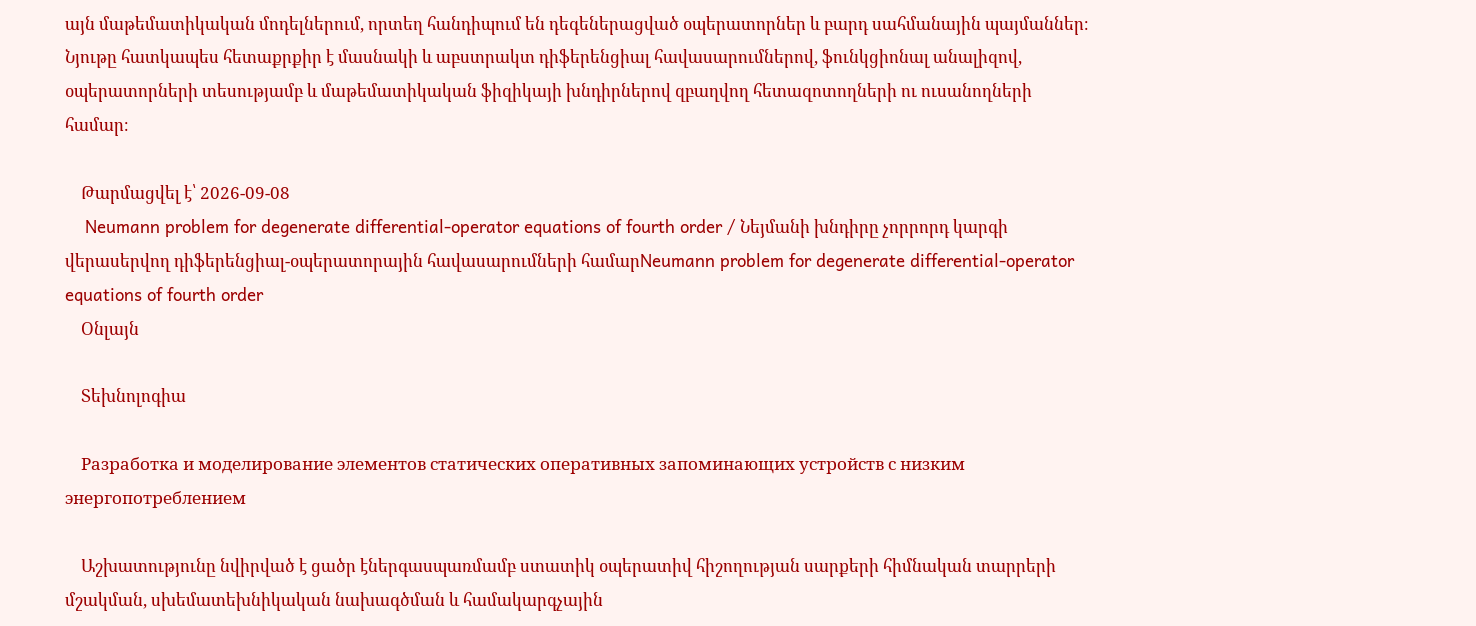այն մաթեմատիկական մոդելներում, որտեղ հանդիպում են դեգեներացված օպերատորներ և բարդ սահմանային պայմաններ։ Նյութը հատկապես հետաքրքիր է մասնակի և աբստրակտ դիֆերենցիալ հավասարումներով, ֆունկցիոնալ անալիզով, օպերատորների տեսությամբ և մաթեմատիկական ֆիզիկայի խնդիրներով զբաղվող հետազոտողների ու ուսանողների համար։

    Թարմացվել է՝ 2026-09-08
    Neumann problem for degenerate differential-operator equations of fourth order / Նեյմանի խնդիրը չորրորդ կարգի վերասերվող դիֆերենցիալ-օպերատորային հավասարումների համարNeumann problem for degenerate differential-operator equations of fourth order
    Օնլայն

    Տեխնոլոգիա

    Разработка и моделирование элементов статических оперативных запоминающих устройств с низким энергопотреблением

    Աշխատությունը նվիրված է ցածր էներգասպառմամբ ստատիկ օպերատիվ հիշողության սարքերի հիմնական տարրերի մշակման, սխեմատեխնիկական նախագծման և համակարգչային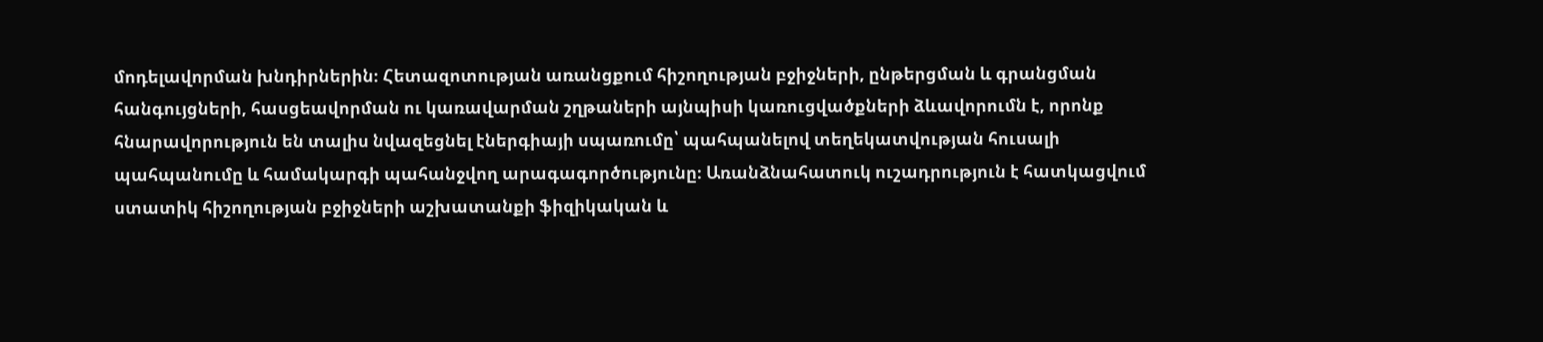մոդելավորման խնդիրներին։ Հետազոտության առանցքում հիշողության բջիջների, ընթերցման և գրանցման հանգույցների, հասցեավորման ու կառավարման շղթաների այնպիսի կառուցվածքների ձևավորումն է, որոնք հնարավորություն են տալիս նվազեցնել էներգիայի սպառումը՝ պահպանելով տեղեկատվության հուսալի պահպանումը և համակարգի պահանջվող արագագործությունը։ Առանձնահատուկ ուշադրություն է հատկացվում ստատիկ հիշողության բջիջների աշխատանքի ֆիզիկական և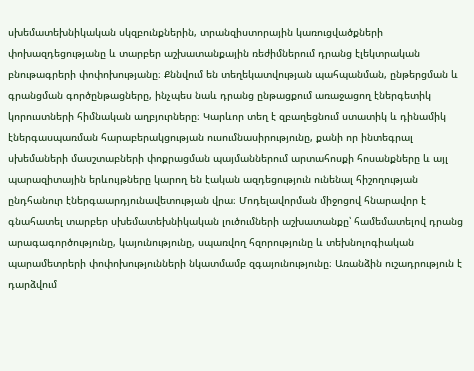սխեմատեխնիկական սկզբունքներին, տրանզիստորային կառուցվածքների փոխազդեցությանը և տարբեր աշխատանքային ռեժիմներում դրանց էլեկտրական բնութագրերի փոփոխությանը։ Քննվում են տեղեկատվության պահպանման, ընթերցման և գրանցման գործընթացները, ինչպես նաև դրանց ընթացքում առաջացող էներգետիկ կորուստների հիմնական աղբյուրները։ Կարևոր տեղ է զբաղեցնում ստատիկ և դինամիկ էներգասպառման հարաբերակցության ուսումնասիրությունը, քանի որ ինտեգրալ սխեմաների մասշտաբների փոքրացման պայմաններում արտահոսքի հոսանքները և այլ պարազիտային երևույթները կարող են էական ազդեցություն ունենալ հիշողության ընդհանուր էներգաարդյունավետության վրա։ Մոդելավորման միջոցով հնարավոր է գնահատել տարբեր սխեմատեխնիկական լուծումների աշխատանքը՝ համեմատելով դրանց արագագործությունը, կայունությունը, սպառվող հզորությունը և տեխնոլոգիական պարամետրերի փոփոխությունների նկատմամբ զգայունությունը։ Առանձին ուշադրություն է դարձվում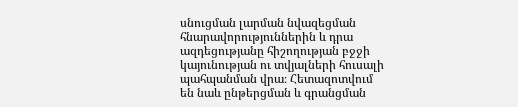սնուցման լարման նվազեցման հնարավորություններին և դրա ազդեցությանը հիշողության բջջի կայունության ու տվյալների հուսալի պահպանման վրա։ Հետազոտվում են նաև ընթերցման և գրանցման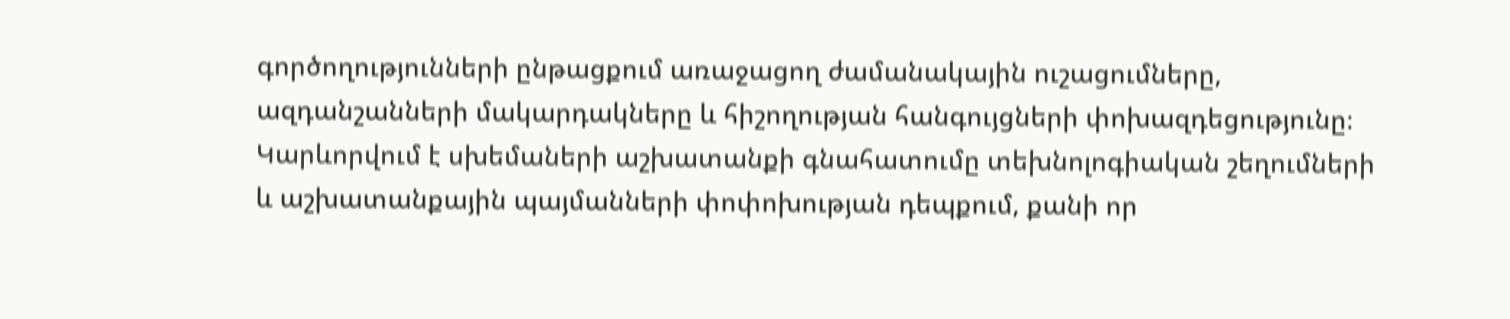գործողությունների ընթացքում առաջացող ժամանակային ուշացումները, ազդանշանների մակարդակները և հիշողության հանգույցների փոխազդեցությունը։ Կարևորվում է սխեմաների աշխատանքի գնահատումը տեխնոլոգիական շեղումների և աշխատանքային պայմանների փոփոխության դեպքում, քանի որ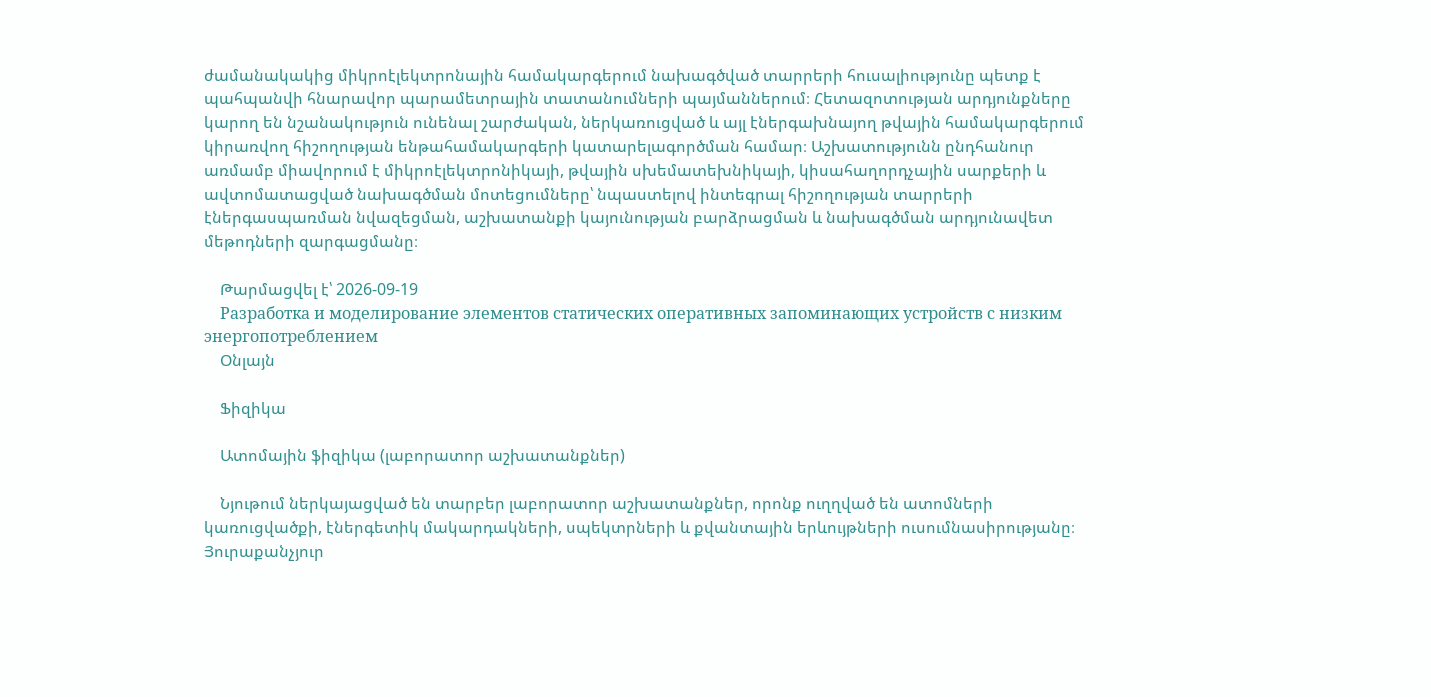ժամանակակից միկրոէլեկտրոնային համակարգերում նախագծված տարրերի հուսալիությունը պետք է պահպանվի հնարավոր պարամետրային տատանումների պայմաններում։ Հետազոտության արդյունքները կարող են նշանակություն ունենալ շարժական, ներկառուցված և այլ էներգախնայող թվային համակարգերում կիրառվող հիշողության ենթահամակարգերի կատարելագործման համար։ Աշխատությունն ընդհանուր առմամբ միավորում է միկրոէլեկտրոնիկայի, թվային սխեմատեխնիկայի, կիսահաղորդչային սարքերի և ավտոմատացված նախագծման մոտեցումները՝ նպաստելով ինտեգրալ հիշողության տարրերի էներգասպառման նվազեցման, աշխատանքի կայունության բարձրացման և նախագծման արդյունավետ մեթոդների զարգացմանը։

    Թարմացվել է՝ 2026-09-19
    Разработка и моделирование элементов статических оперативных запоминающих устройств с низким энергопотреблением
    Օնլայն

    Ֆիզիկա

    Ատոմային ֆիզիկա (լաբորատոր աշխատանքներ)

    Նյութում ներկայացված են տարբեր լաբորատոր աշխատանքներ, որոնք ուղղված են ատոմների կառուցվածքի, էներգետիկ մակարդակների, սպեկտրների և քվանտային երևույթների ուսումնասիրությանը։ Յուրաքանչյուր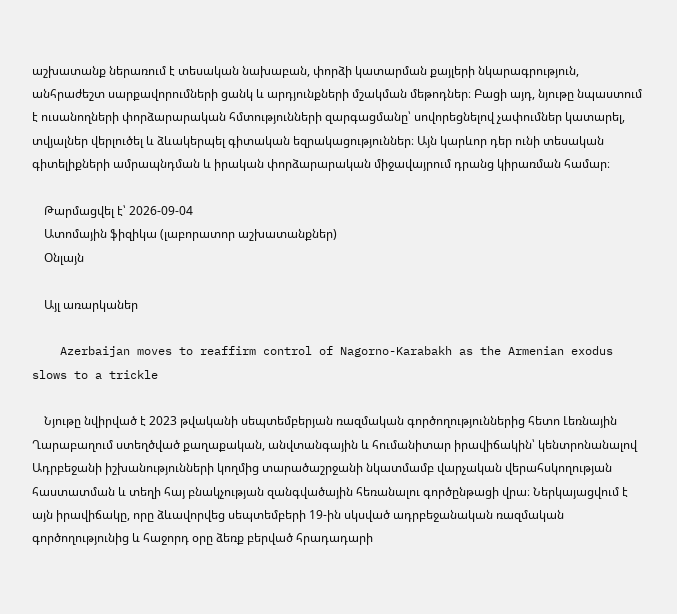աշխատանք ներառում է տեսական նախաբան, փորձի կատարման քայլերի նկարագրություն, անհրաժեշտ սարքավորումների ցանկ և արդյունքների մշակման մեթոդներ։ Բացի այդ, նյութը նպաստում է ուսանողների փորձարարական հմտությունների զարգացմանը՝ սովորեցնելով չափումներ կատարել, տվյալներ վերլուծել և ձևակերպել գիտական եզրակացություններ։ Այն կարևոր դեր ունի տեսական գիտելիքների ամրապնդման և իրական փորձարարական միջավայրում դրանց կիրառման համար։

    Թարմացվել է՝ 2026-09-04
    Ատոմային ֆիզիկա (լաբորատոր աշխատանքներ)
    Օնլայն

    Այլ առարկաներ

    Azerbaijan moves to reaffirm control of Nagorno-Karabakh as the Armenian exodus slows to a trickle

    Նյութը նվիրված է 2023 թվականի սեպտեմբերյան ռազմական գործողություններից հետո Լեռնային Ղարաբաղում ստեղծված քաղաքական, անվտանգային և հումանիտար իրավիճակին՝ կենտրոնանալով Ադրբեջանի իշխանությունների կողմից տարածաշրջանի նկատմամբ վարչական վերահսկողության հաստատման և տեղի հայ բնակչության զանգվածային հեռանալու գործընթացի վրա։ Ներկայացվում է այն իրավիճակը, որը ձևավորվեց սեպտեմբերի 19-ին սկսված ադրբեջանական ռազմական գործողությունից և հաջորդ օրը ձեռք բերված հրադադարի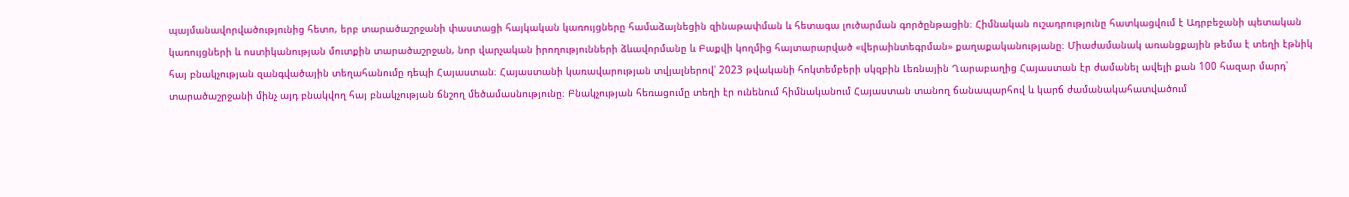պայմանավորվածությունից հետո, երբ տարածաշրջանի փաստացի հայկական կառույցները համաձայնեցին զինաթափման և հետագա լուծարման գործընթացին։ Հիմնական ուշադրությունը հատկացվում է Ադրբեջանի պետական կառույցների և ոստիկանության մուտքին տարածաշրջան, նոր վարչական իրողությունների ձևավորմանը և Բաքվի կողմից հայտարարված «վերաինտեգրման» քաղաքականությանը։ Միաժամանակ առանցքային թեմա է տեղի էթնիկ հայ բնակչության զանգվածային տեղահանումը դեպի Հայաստան։ Հայաստանի կառավարության տվյալներով՝ 2023 թվականի հոկտեմբերի սկզբին Լեռնային Ղարաբաղից Հայաստան էր ժամանել ավելի քան 100 հազար մարդ՝ տարածաշրջանի մինչ այդ բնակվող հայ բնակչության ճնշող մեծամասնությունը։ Բնակչության հեռացումը տեղի էր ունենում հիմնականում Հայաստան տանող ճանապարհով և կարճ ժամանակահատվածում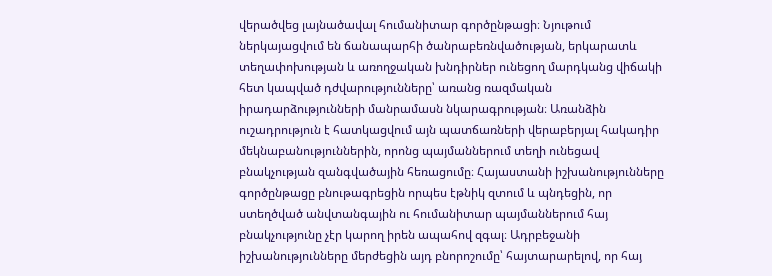վերածվեց լայնածավալ հումանիտար գործընթացի։ Նյութում ներկայացվում են ճանապարհի ծանրաբեռնվածության, երկարատև տեղափոխության և առողջական խնդիրներ ունեցող մարդկանց վիճակի հետ կապված դժվարությունները՝ առանց ռազմական իրադարձությունների մանրամասն նկարագրության։ Առանձին ուշադրություն է հատկացվում այն պատճառների վերաբերյալ հակադիր մեկնաբանություններին, որոնց պայմաններում տեղի ունեցավ բնակչության զանգվածային հեռացումը։ Հայաստանի իշխանությունները գործընթացը բնութագրեցին որպես էթնիկ զտում և պնդեցին, որ ստեղծված անվտանգային ու հումանիտար պայմաններում հայ բնակչությունը չէր կարող իրեն ապահով զգալ։ Ադրբեջանի իշխանությունները մերժեցին այդ բնորոշումը՝ հայտարարելով, որ հայ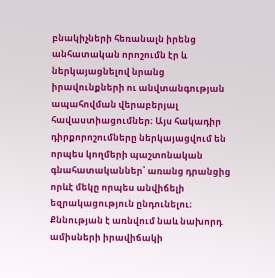բնակիչների հեռանալն իրենց անհատական որոշումն էր և ներկայացնելով նրանց իրավունքների ու անվտանգության ապահովման վերաբերյալ հավաստիացումներ։ Այս հակադիր դիրքորոշումները ներկայացվում են որպես կողմերի պաշտոնական գնահատականներ՝ առանց դրանցից որևէ մեկը որպես անվիճելի եզրակացություն ընդունելու։ Քննության է առնվում նաև նախորդ ամիսների իրավիճակի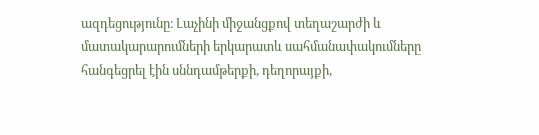ազդեցությունը։ Լաչինի միջանցքով տեղաշարժի և մատակարարումների երկարատև սահմանափակումները հանգեցրել էին սննդամթերքի, դեղորայքի,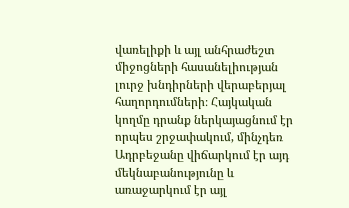վառելիքի և այլ անհրաժեշտ միջոցների հասանելիության լուրջ խնդիրների վերաբերյալ հաղորդումների։ Հայկական կողմը դրանք ներկայացնում էր որպես շրջափակում, մինչդեռ Ադրբեջանը վիճարկում էր այդ մեկնաբանությունը և առաջարկում էր այլ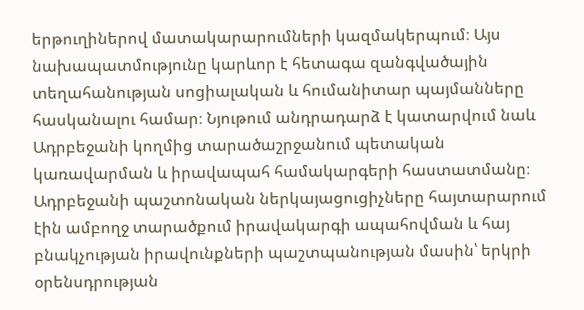երթուղիներով մատակարարումների կազմակերպում։ Այս նախապատմությունը կարևոր է հետագա զանգվածային տեղահանության սոցիալական և հումանիտար պայմանները հասկանալու համար։ Նյութում անդրադարձ է կատարվում նաև Ադրբեջանի կողմից տարածաշրջանում պետական կառավարման և իրավապահ համակարգերի հաստատմանը։ Ադրբեջանի պաշտոնական ներկայացուցիչները հայտարարում էին ամբողջ տարածքում իրավակարգի ապահովման և հայ բնակչության իրավունքների պաշտպանության մասին՝ երկրի օրենսդրության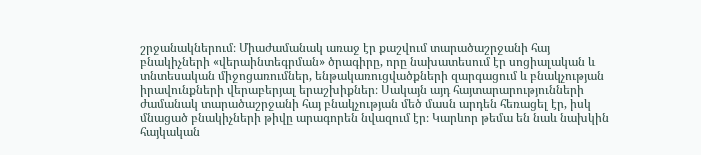շրջանակներում։ Միաժամանակ առաջ էր քաշվում տարածաշրջանի հայ բնակիչների «վերաինտեգրման» ծրագիրը, որը նախատեսում էր սոցիալական և տնտեսական միջոցառումներ, ենթակառուցվածքների զարգացում և բնակչության իրավունքների վերաբերյալ երաշխիքներ։ Սակայն այդ հայտարարությունների ժամանակ տարածաշրջանի հայ բնակչության մեծ մասն արդեն հեռացել էր, իսկ մնացած բնակիչների թիվը արագորեն նվազում էր։ Կարևոր թեմա են նաև նախկին հայկական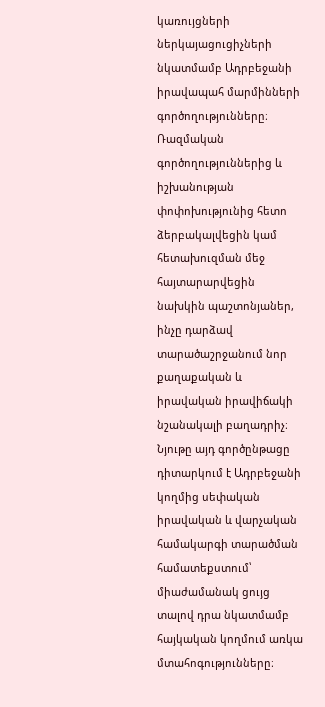կառույցների ներկայացուցիչների նկատմամբ Ադրբեջանի իրավապահ մարմինների գործողությունները։ Ռազմական գործողություններից և իշխանության փոփոխությունից հետո ձերբակալվեցին կամ հետախուզման մեջ հայտարարվեցին նախկին պաշտոնյաներ, ինչը դարձավ տարածաշրջանում նոր քաղաքական և իրավական իրավիճակի նշանակալի բաղադրիչ։ Նյութը այդ գործընթացը դիտարկում է Ադրբեջանի կողմից սեփական իրավական և վարչական համակարգի տարածման համատեքստում՝ միաժամանակ ցույց տալով դրա նկատմամբ հայկական կողմում առկա մտահոգությունները։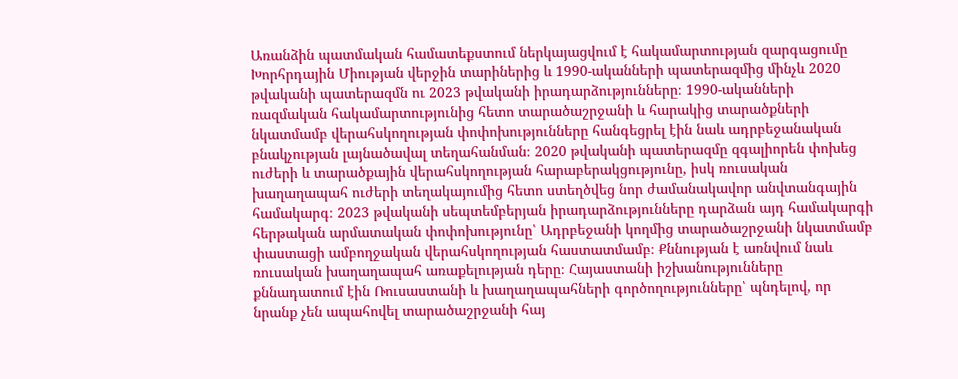Առանձին պատմական համատեքստում ներկայացվում է հակամարտության զարգացումը Խորհրդային Միության վերջին տարիներից և 1990-ականների պատերազմից մինչև 2020 թվականի պատերազմն ու 2023 թվականի իրադարձությունները։ 1990-ականների ռազմական հակամարտությունից հետո տարածաշրջանի և հարակից տարածքների նկատմամբ վերահսկողության փոփոխությունները հանգեցրել էին նաև ադրբեջանական բնակչության լայնածավալ տեղահանման։ 2020 թվականի պատերազմը զգալիորեն փոխեց ուժերի և տարածքային վերահսկողության հարաբերակցությունը, իսկ ռուսական խաղաղապահ ուժերի տեղակայումից հետո ստեղծվեց նոր ժամանակավոր անվտանգային համակարգ։ 2023 թվականի սեպտեմբերյան իրադարձությունները դարձան այդ համակարգի հերթական արմատական փոփոխությունը՝ Ադրբեջանի կողմից տարածաշրջանի նկատմամբ փաստացի ամբողջական վերահսկողության հաստատմամբ։ Քննության է առնվում նաև ռուսական խաղաղապահ առաքելության դերը։ Հայաստանի իշխանությունները քննադատում էին Ռուսաստանի և խաղաղապահների գործողությունները՝ պնդելով, որ նրանք չեն ապահովել տարածաշրջանի հայ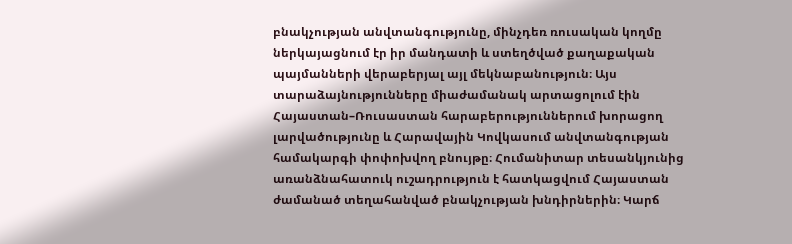բնակչության անվտանգությունը, մինչդեռ ռուսական կողմը ներկայացնում էր իր մանդատի և ստեղծված քաղաքական պայմանների վերաբերյալ այլ մեկնաբանություն։ Այս տարաձայնությունները միաժամանակ արտացոլում էին Հայաստան–Ռուսաստան հարաբերություններում խորացող լարվածությունը և Հարավային Կովկասում անվտանգության համակարգի փոփոխվող բնույթը։ Հումանիտար տեսանկյունից առանձնահատուկ ուշադրություն է հատկացվում Հայաստան ժամանած տեղահանված բնակչության խնդիրներին։ Կարճ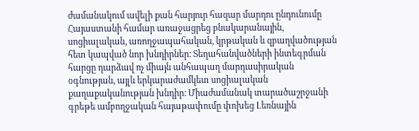ժամանակում ավելի քան հարյուր հազար մարդու ընդունումը Հայաստանի համար առաջացրեց բնակարանային, սոցիալական, առողջապահական, կրթական և զբաղվածության հետ կապված նոր խնդիրներ։ Տեղահանվածների ինտեգրման հարցը դարձավ ոչ միայն անհապաղ մարդասիրական օգնության, այլև երկարաժամկետ սոցիալական քաղաքականության խնդիր։ Միաժամանակ տարածաշրջանի գրեթե ամբողջական հայաթափումը փոխեց Լեռնային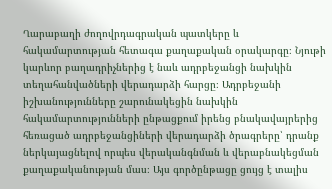Ղարաբաղի ժողովրդագրական պատկերը և հակամարտության հետագա քաղաքական օրակարգը։ Նյութի կարևոր բաղադրիչներից է նաև ադրբեջանցի նախկին տեղահանվածների վերադարձի հարցը։ Ադրբեջանի իշխանությունները շարունակեցին նախկին հակամարտությունների ընթացքում իրենց բնակավայրերից հեռացած ադրբեջանցիների վերադարձի ծրագրերը՝ դրանք ներկայացնելով որպես վերականգնման և վերաբնակեցման քաղաքականության մաս։ Այս գործընթացը ցույց է տալիս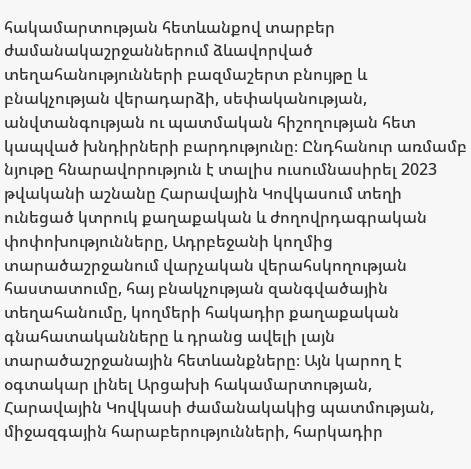հակամարտության հետևանքով տարբեր ժամանակաշրջաններում ձևավորված տեղահանությունների բազմաշերտ բնույթը և բնակչության վերադարձի, սեփականության, անվտանգության ու պատմական հիշողության հետ կապված խնդիրների բարդությունը։ Ընդհանուր առմամբ նյութը հնարավորություն է տալիս ուսումնասիրել 2023 թվականի աշնանը Հարավային Կովկասում տեղի ունեցած կտրուկ քաղաքական և ժողովրդագրական փոփոխությունները, Ադրբեջանի կողմից տարածաշրջանում վարչական վերահսկողության հաստատումը, հայ բնակչության զանգվածային տեղահանումը, կողմերի հակադիր քաղաքական գնահատականները և դրանց ավելի լայն տարածաշրջանային հետևանքները։ Այն կարող է օգտակար լինել Արցախի հակամարտության, Հարավային Կովկասի ժամանակակից պատմության, միջազգային հարաբերությունների, հարկադիր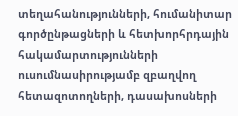տեղահանությունների, հումանիտար գործընթացների և հետխորհրդային հակամարտությունների ուսումնասիրությամբ զբաղվող հետազոտողների, դասախոսների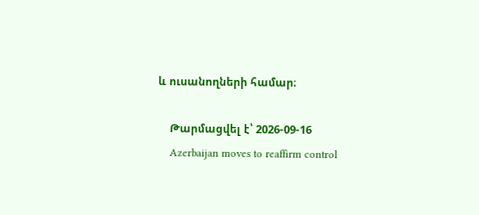և ուսանողների համար։

    Թարմացվել է՝ 2026-09-16
    Azerbaijan moves to reaffirm control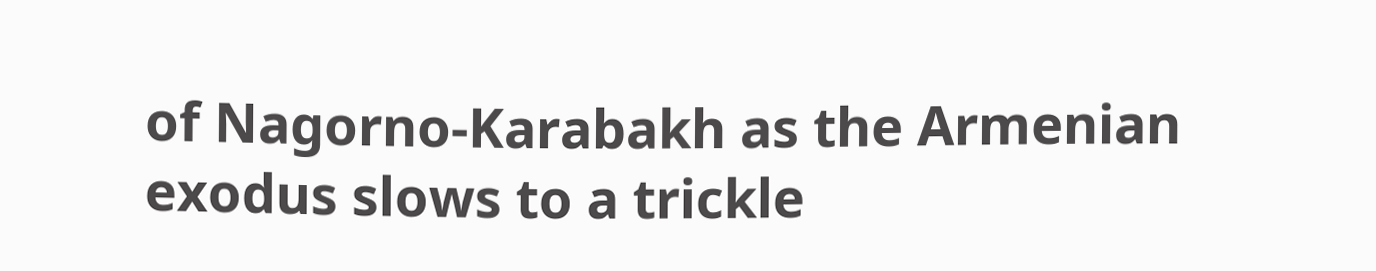of Nagorno-Karabakh as the Armenian exodus slows to a trickle